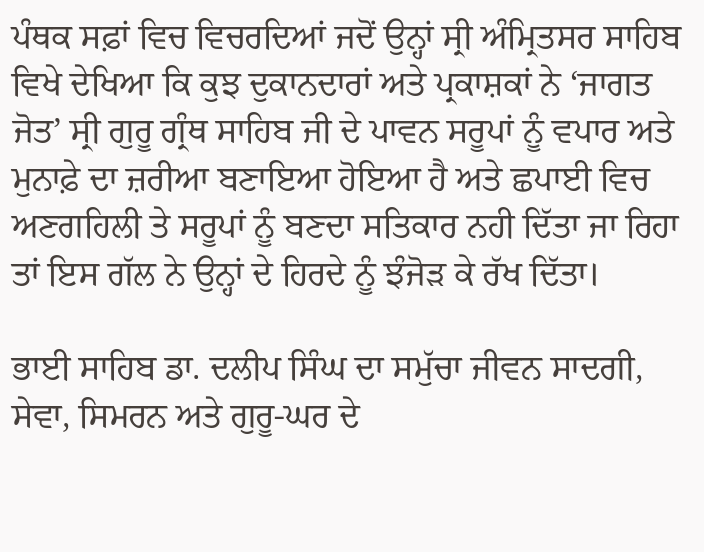ਪੰਥਕ ਸਫ਼ਾਂ ਵਿਚ ਵਿਚਰਦਿਆਂ ਜਦੋਂ ਉਨ੍ਹਾਂ ਸ੍ਰੀ ਅੰਮ੍ਰਿਤਸਰ ਸਾਹਿਬ ਵਿਖੇ ਦੇਖਿਆ ਕਿ ਕੁਝ ਦੁਕਾਨਦਾਰਾਂ ਅਤੇ ਪ੍ਰਕਾਸ਼ਕਾਂ ਨੇ ‘ਜਾਗਤ ਜੋਤ’ ਸ੍ਰੀ ਗੁਰੂ ਗ੍ਰੰਥ ਸਾਹਿਬ ਜੀ ਦੇ ਪਾਵਨ ਸਰੂਪਾਂ ਨੂੰ ਵਪਾਰ ਅਤੇ ਮੁਨਾਫ਼ੇ ਦਾ ਜ਼ਰੀਆ ਬਣਾਇਆ ਹੋਇਆ ਹੈ ਅਤੇ ਛਪਾਈ ਵਿਚ ਅਣਗਹਿਲੀ ਤੇ ਸਰੂਪਾਂ ਨੂੰ ਬਣਦਾ ਸਤਿਕਾਰ ਨਹੀ ਦਿੱਤਾ ਜਾ ਰਿਹਾ ਤਾਂ ਇਸ ਗੱਲ ਨੇ ਉਨ੍ਹਾਂ ਦੇ ਹਿਰਦੇ ਨੂੰ ਝੰਜੋੜ ਕੇ ਰੱਖ ਦਿੱਤਾ।

ਭਾਈ ਸਾਹਿਬ ਡਾ. ਦਲੀਪ ਸਿੰਘ ਦਾ ਸਮੁੱਚਾ ਜੀਵਨ ਸਾਦਗੀ, ਸੇਵਾ, ਸਿਮਰਨ ਅਤੇ ਗੁਰੂ-ਘਰ ਦੇ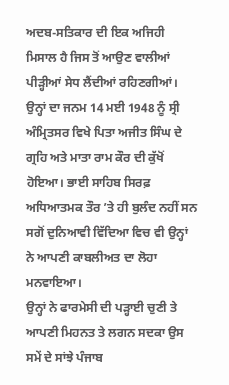ਅਦਬ-ਸਤਿਕਾਰ ਦੀ ਇਕ ਅਜਿਹੀ ਮਿਸਾਲ ਹੈ ਜਿਸ ਤੋਂ ਆਉਣ ਵਾਲੀਆਂ ਪੀੜ੍ਹੀਆਂ ਸੇਧ ਲੈਂਦੀਆਂ ਰਹਿਣਗੀਆਂ। ਉਨ੍ਹਾਂ ਦਾ ਜਨਮ 14 ਮਈ 1948 ਨੂੰ ਸ੍ਰੀ ਅੰਮ੍ਰਿਤਸਰ ਵਿਖੇ ਪਿਤਾ ਅਜੀਤ ਸਿੰਘ ਦੇ ਗ੍ਰਹਿ ਅਤੇ ਮਾਤਾ ਰਾਮ ਕੌਰ ਦੀ ਕੁੱਖੋਂ ਹੋਇਆ। ਭਾਈ ਸਾਹਿਬ ਸਿਰਫ਼ ਅਧਿਆਤਮਕ ਤੌਰ ’ਤੇ ਹੀ ਬੁਲੰਦ ਨਹੀਂ ਸਨ ਸਗੋਂ ਦੁਨਿਆਵੀ ਵਿੱਦਿਆ ਵਿਚ ਵੀ ਉਨ੍ਹਾਂ ਨੇ ਆਪਣੀ ਕਾਬਲੀਅਤ ਦਾ ਲੋਹਾ ਮਨਵਾਇਆ।
ਉਨ੍ਹਾਂ ਨੇ ਫਾਰਮੇਸੀ ਦੀ ਪੜ੍ਹਾਈ ਚੁਣੀ ਤੇ ਆਪਣੀ ਮਿਹਨਤ ਤੇ ਲਗਨ ਸਦਕਾ ਉਸ ਸਮੇਂ ਦੇ ਸਾਂਝੇ ਪੰਜਾਬ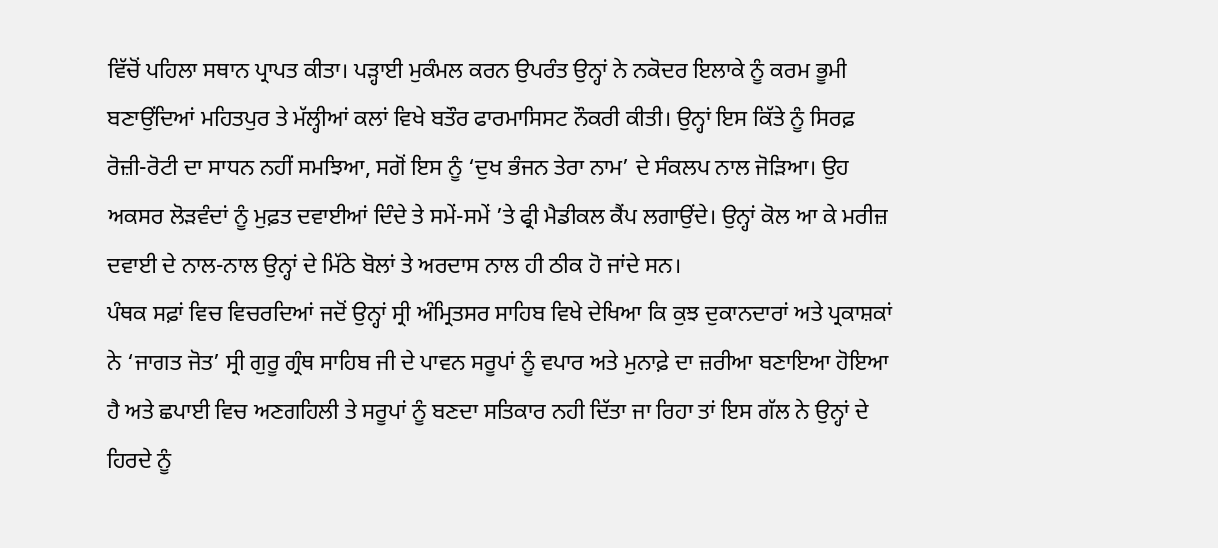ਵਿੱਚੋਂ ਪਹਿਲਾ ਸਥਾਨ ਪ੍ਰਾਪਤ ਕੀਤਾ। ਪੜ੍ਹਾਈ ਮੁਕੰਮਲ ਕਰਨ ਉਪਰੰਤ ਉਨ੍ਹਾਂ ਨੇ ਨਕੋਦਰ ਇਲਾਕੇ ਨੂੰ ਕਰਮ ਭੂਮੀ ਬਣਾਉਂਦਿਆਂ ਮਹਿਤਪੁਰ ਤੇ ਮੱਲ੍ਹੀਆਂ ਕਲਾਂ ਵਿਖੇ ਬਤੌਰ ਫਾਰਮਾਸਿਸਟ ਨੌਕਰੀ ਕੀਤੀ। ਉਨ੍ਹਾਂ ਇਸ ਕਿੱਤੇ ਨੂੰ ਸਿਰਫ਼ ਰੋਜ਼ੀ-ਰੋਟੀ ਦਾ ਸਾਧਨ ਨਹੀਂ ਸਮਝਿਆ, ਸਗੋਂ ਇਸ ਨੂੰ ‘ਦੁਖ ਭੰਜਨ ਤੇਰਾ ਨਾਮ’ ਦੇ ਸੰਕਲਪ ਨਾਲ ਜੋੜਿਆ। ਉਹ ਅਕਸਰ ਲੋੜਵੰਦਾਂ ਨੂੰ ਮੁਫ਼ਤ ਦਵਾਈਆਂ ਦਿੰਦੇ ਤੇ ਸਮੇਂ-ਸਮੇਂ ’ਤੇ ਫ੍ਰੀ ਮੈਡੀਕਲ ਕੈਂਪ ਲਗਾਉਂਦੇ। ਉਨ੍ਹਾਂ ਕੋਲ ਆ ਕੇ ਮਰੀਜ਼ ਦਵਾਈ ਦੇ ਨਾਲ-ਨਾਲ ਉਨ੍ਹਾਂ ਦੇ ਮਿੱਠੇ ਬੋਲਾਂ ਤੇ ਅਰਦਾਸ ਨਾਲ ਹੀ ਠੀਕ ਹੋ ਜਾਂਦੇ ਸਨ।
ਪੰਥਕ ਸਫ਼ਾਂ ਵਿਚ ਵਿਚਰਦਿਆਂ ਜਦੋਂ ਉਨ੍ਹਾਂ ਸ੍ਰੀ ਅੰਮ੍ਰਿਤਸਰ ਸਾਹਿਬ ਵਿਖੇ ਦੇਖਿਆ ਕਿ ਕੁਝ ਦੁਕਾਨਦਾਰਾਂ ਅਤੇ ਪ੍ਰਕਾਸ਼ਕਾਂ ਨੇ ‘ਜਾਗਤ ਜੋਤ’ ਸ੍ਰੀ ਗੁਰੂ ਗ੍ਰੰਥ ਸਾਹਿਬ ਜੀ ਦੇ ਪਾਵਨ ਸਰੂਪਾਂ ਨੂੰ ਵਪਾਰ ਅਤੇ ਮੁਨਾਫ਼ੇ ਦਾ ਜ਼ਰੀਆ ਬਣਾਇਆ ਹੋਇਆ ਹੈ ਅਤੇ ਛਪਾਈ ਵਿਚ ਅਣਗਹਿਲੀ ਤੇ ਸਰੂਪਾਂ ਨੂੰ ਬਣਦਾ ਸਤਿਕਾਰ ਨਹੀ ਦਿੱਤਾ ਜਾ ਰਿਹਾ ਤਾਂ ਇਸ ਗੱਲ ਨੇ ਉਨ੍ਹਾਂ ਦੇ ਹਿਰਦੇ ਨੂੰ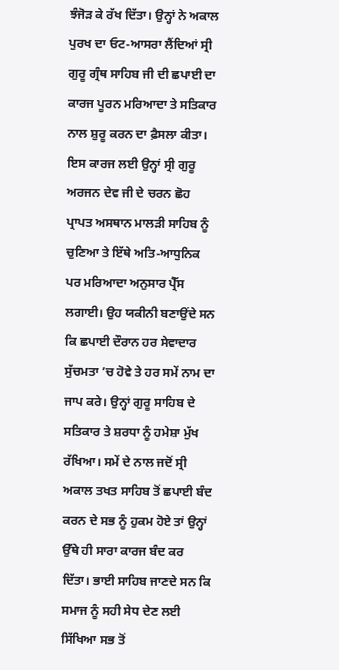ਝੰਜੋੜ ਕੇ ਰੱਖ ਦਿੱਤਾ। ਉਨ੍ਹਾਂ ਨੇ ਅਕਾਲ ਪੁਰਖ ਦਾ ਓਟ-ਆਸਰਾ ਲੈਂਦਿਆਂ ਸ੍ਰੀ ਗੁਰੂ ਗ੍ਰੰਥ ਸਾਹਿਬ ਜੀ ਦੀ ਛਪਾਈ ਦਾ ਕਾਰਜ ਪੂਰਨ ਮਰਿਆਦਾ ਤੇ ਸਤਿਕਾਰ ਨਾਲ ਸ਼ੁਰੂ ਕਰਨ ਦਾ ਫ਼ੈਸਲਾ ਕੀਤਾ।
ਇਸ ਕਾਰਜ ਲਈ ਉਨ੍ਹਾਂ ਸ੍ਰੀ ਗੁਰੂ ਅਰਜਨ ਦੇਵ ਜੀ ਦੇ ਚਰਨ ਛੋਹ ਪ੍ਰਾਪਤ ਅਸਥਾਨ ਮਾਲੜੀ ਸਾਹਿਬ ਨੂੰ ਚੁਣਿਆ ਤੇ ਇੱਥੇ ਅਤਿ-ਆਧੁਨਿਕ ਪਰ ਮਰਿਆਦਾ ਅਨੁਸਾਰ ਪ੍ਰੈੱਸ ਲਗਾਈ। ਉਹ ਯਕੀਨੀ ਬਣਾਉਂਦੇ ਸਨ ਕਿ ਛਪਾਈ ਦੌਰਾਨ ਹਰ ਸੇਵਾਦਾਰ ਸੁੱਚਮਤਾ ’ਚ ਹੋਵੇ ਤੇ ਹਰ ਸਮੇਂ ਨਾਮ ਦਾ ਜਾਪ ਕਰੇ। ਉਨ੍ਹਾਂ ਗੁਰੂ ਸਾਹਿਬ ਦੇ ਸਤਿਕਾਰ ਤੇ ਸ਼ਰਧਾ ਨੂੰ ਹਮੇਸ਼ਾ ਮੁੱਖ ਰੱਖਿਆ। ਸਮੇਂ ਦੇ ਨਾਲ ਜਦੋਂ ਸ੍ਰੀ ਅਕਾਲ ਤਖਤ ਸਾਹਿਬ ਤੋਂ ਛਪਾਈ ਬੰਦ ਕਰਨ ਦੇ ਸਭ ਨੂੰ ਹੁਕਮ ਹੋਏ ਤਾਂ ਉਨ੍ਹਾਂ ਉੱਥੇ ਹੀ ਸਾਰਾ ਕਾਰਜ ਬੰਦ ਕਰ ਦਿੱਤਾ। ਭਾਈ ਸਾਹਿਬ ਜਾਣਦੇ ਸਨ ਕਿ ਸਮਾਜ ਨੂੰ ਸਹੀ ਸੇਧ ਦੇਣ ਲਈ ਸਿੱਖਿਆ ਸਭ ਤੋਂ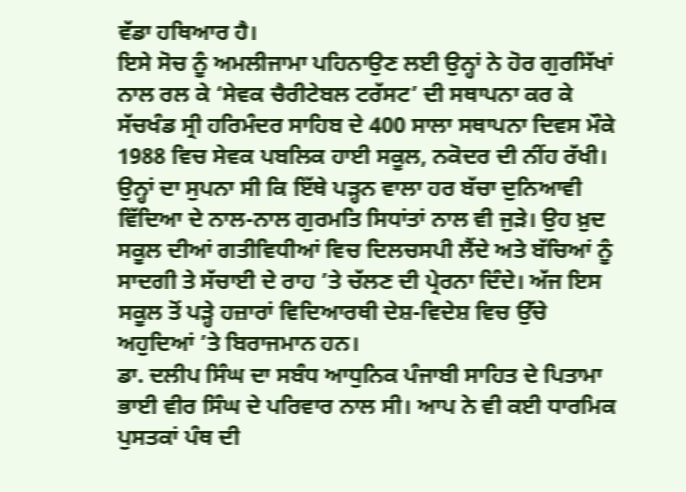ਵੱਡਾ ਹਥਿਆਰ ਹੈ।
ਇਸੇ ਸੋਚ ਨੂੰ ਅਮਲੀਜਾਮਾ ਪਹਿਨਾਉਣ ਲਈ ਉਨ੍ਹਾਂ ਨੇ ਹੋਰ ਗੁਰਸਿੱਖਾਂ ਨਾਲ ਰਲ ਕੇ ‘ਸੇਵਕ ਚੈਰੀਟੇਬਲ ਟਰੱਸਟ’ ਦੀ ਸਥਾਪਨਾ ਕਰ ਕੇ ਸੱਚਖੰਡ ਸ੍ਰੀ ਹਰਿਮੰਦਰ ਸਾਹਿਬ ਦੇ 400 ਸਾਲਾ ਸਥਾਪਨਾ ਦਿਵਸ ਮੌਕੇ 1988 ਵਿਚ ਸੇਵਕ ਪਬਲਿਕ ਹਾਈ ਸਕੂਲ, ਨਕੋਦਰ ਦੀ ਨੀਂਹ ਰੱਖੀ। ਉਨ੍ਹਾਂ ਦਾ ਸੁਪਨਾ ਸੀ ਕਿ ਇੱਥੇ ਪੜ੍ਹਨ ਵਾਲਾ ਹਰ ਬੱਚਾ ਦੁਨਿਆਵੀ ਵਿੱਦਿਆ ਦੇ ਨਾਲ-ਨਾਲ ਗੁਰਮਤਿ ਸਿਧਾਂਤਾਂ ਨਾਲ ਵੀ ਜੁੜੇ। ਉਹ ਖ਼ੁਦ ਸਕੂਲ ਦੀਆਂ ਗਤੀਵਿਧੀਆਂ ਵਿਚ ਦਿਲਚਸਪੀ ਲੈਂਦੇ ਅਤੇ ਬੱਚਿਆਂ ਨੂੰ ਸਾਦਗੀ ਤੇ ਸੱਚਾਈ ਦੇ ਰਾਹ ’ਤੇ ਚੱਲਣ ਦੀ ਪ੍ਰੇਰਨਾ ਦਿੰਦੇ। ਅੱਜ ਇਸ ਸਕੂਲ ਤੋਂ ਪੜ੍ਹੇ ਹਜ਼ਾਰਾਂ ਵਿਦਿਆਰਥੀ ਦੇਸ਼-ਵਿਦੇਸ਼ ਵਿਚ ਉੱਚੇ ਅਹੁਦਿਆਂ ’ਤੇ ਬਿਰਾਜਮਾਨ ਹਨ।
ਡਾ. ਦਲੀਪ ਸਿੰਘ ਦਾ ਸਬੰਧ ਆਧੁਨਿਕ ਪੰਜਾਬੀ ਸਾਹਿਤ ਦੇ ਪਿਤਾਮਾ ਭਾਈ ਵੀਰ ਸਿੰਘ ਦੇ ਪਰਿਵਾਰ ਨਾਲ ਸੀ। ਆਪ ਨੇ ਵੀ ਕਈ ਧਾਰਮਿਕ ਪੁਸਤਕਾਂ ਪੰਥ ਦੀ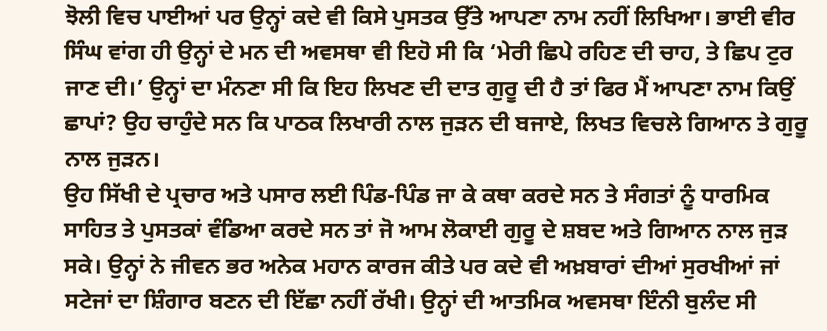ਝੋਲੀ ਵਿਚ ਪਾਈਆਂ ਪਰ ਉਨ੍ਹਾਂ ਕਦੇ ਵੀ ਕਿਸੇ ਪੁਸਤਕ ਉੱਤੇ ਆਪਣਾ ਨਾਮ ਨਹੀਂ ਲਿਖਿਆ। ਭਾਈ ਵੀਰ ਸਿੰਘ ਵਾਂਗ ਹੀ ਉਨ੍ਹਾਂ ਦੇ ਮਨ ਦੀ ਅਵਸਥਾ ਵੀ ਇਹੋ ਸੀ ਕਿ ‘ਮੇਰੀ ਛਿਪੇ ਰਹਿਣ ਦੀ ਚਾਹ, ਤੇ ਛਿਪ ਟੁਰ ਜਾਣ ਦੀ।’ ਉਨ੍ਹਾਂ ਦਾ ਮੰਨਣਾ ਸੀ ਕਿ ਇਹ ਲਿਖਣ ਦੀ ਦਾਤ ਗੁਰੂ ਦੀ ਹੈ ਤਾਂ ਫਿਰ ਮੈਂ ਆਪਣਾ ਨਾਮ ਕਿਉਂ ਛਾਪਾਂ? ਉਹ ਚਾਹੁੰਦੇ ਸਨ ਕਿ ਪਾਠਕ ਲਿਖਾਰੀ ਨਾਲ ਜੁੜਨ ਦੀ ਬਜਾਏ, ਲਿਖਤ ਵਿਚਲੇ ਗਿਆਨ ਤੇ ਗੁਰੂ ਨਾਲ ਜੁੜਨ।
ਉਹ ਸਿੱਖੀ ਦੇ ਪ੍ਰਚਾਰ ਅਤੇ ਪਸਾਰ ਲਈ ਪਿੰਡ-ਪਿੰਡ ਜਾ ਕੇ ਕਥਾ ਕਰਦੇ ਸਨ ਤੇ ਸੰਗਤਾਂ ਨੂੰ ਧਾਰਮਿਕ ਸਾਹਿਤ ਤੇ ਪੁਸਤਕਾਂ ਵੰਡਿਆ ਕਰਦੇ ਸਨ ਤਾਂ ਜੋ ਆਮ ਲੋਕਾਈ ਗੁਰੂ ਦੇ ਸ਼ਬਦ ਅਤੇ ਗਿਆਨ ਨਾਲ ਜੁੜ ਸਕੇ। ਉਨ੍ਹਾਂ ਨੇ ਜੀਵਨ ਭਰ ਅਨੇਕ ਮਹਾਨ ਕਾਰਜ ਕੀਤੇ ਪਰ ਕਦੇ ਵੀ ਅਖ਼ਬਾਰਾਂ ਦੀਆਂ ਸੁਰਖੀਆਂ ਜਾਂ ਸਟੇਜਾਂ ਦਾ ਸ਼ਿੰਗਾਰ ਬਣਨ ਦੀ ਇੱਛਾ ਨਹੀਂ ਰੱਖੀ। ਉਨ੍ਹਾਂ ਦੀ ਆਤਮਿਕ ਅਵਸਥਾ ਇੰਨੀ ਬੁਲੰਦ ਸੀ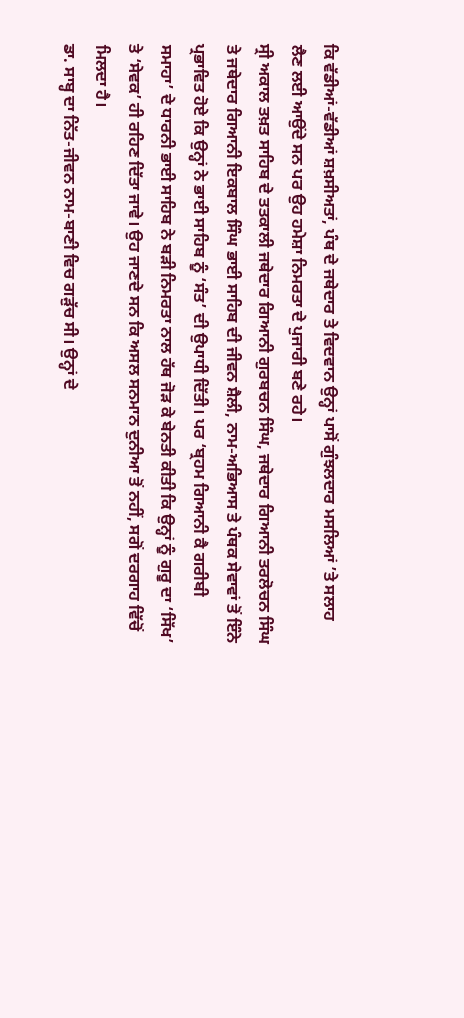ਕਿ ਵੱਡੀਆਂ-ਵੱਡੀਆਂ ਸ਼ਖ਼ਸੀਅਤਾਂ, ਪੰਥ ਦੇ ਜਥੇਦਾਰ ਤੇ ਵਿਦਵਾਨ ਉਨ੍ਹਾਂ ਪਾਸੋਂ ਗੁੰਝਲਦਾਰ ਮਸਲਿਆਂ ’ਤੇ ਸਲਾਹ ਲੈਣ ਲਈ ਆਉਂਦੇ ਸਨ ਪਰ ਉਹ ਹਮੇਸ਼ਾ ਨਿਮਰਤਾ ਦੇ ਪੁਜਾਰੀ ਬਣੇ ਰਹੇ।
ਸ੍ਰੀ ਅਕਾਲ ਤਖ਼ਤ ਸਾਹਿਬ ਦੇ ਤਤਕਾਲੀ ਜਥੇਦਾਰ ਗਿਆਨੀ ਗੁਰਬਚਨ ਸਿੰਘ, ਜਥੇਦਾਰ ਗਿਆਨੀ ਤਰਲੋਚਨ ਸਿੰਘ ਤੇ ਜਥੇਦਾਰ ਗਿਆਨੀ ਇਕਬਾਲ ਸਿੰਘ ਭਾਈ ਸਾਹਿਬ ਦੀ ਜੀਵਨ ਸ਼ੈਲੀ, ਨਾਮ-ਅਭਿਆਸ ਤੇ ਪੰਥਕ ਸੇਵਾਵਾਂ ਤੋਂ ਇੰਨੇ ਪ੍ਰਭਾਵਿਤ ਹੋਏ ਕਿ ਉਨ੍ਹਾਂ ਨੇ ਭਾਈ ਸਾਹਿਬ ਨੂੰ ‘ਸੰਤ’ ਦੀ ਉਪਾਧੀ ਦਿੱਤੀ। ਪਰ ‘ਬ੍ਰਹਮ ਗਿਆਨੀ ਕੈ ਗਰੀਬੀ ਸਮਾਹਾ’ ਦੇ ਧਾਰਨੀ ਭਾਈ ਸਾਹਿਬ ਨੇ ਬੜੀ ਨਿਮਰਤਾ ਨਾਲ ਹੱਥ ਜੋੜ ਕੇ ਬੇਨਤੀ ਕੀਤੀ ਕਿ ਉਨ੍ਹਾਂ ਨੂੰ ਗੁਰੂ ਦਾ ‘ਸਿੱਖ’ ਤੇ ‘ਸੇਵਕ’ ਹੀ ਰਹਿਣ ਦਿੱਤਾ ਜਾਵੇ। ਉਹ ਜਾਣਦੇ ਸਨ ਕਿ ਅਸਲ ਸਨਮਾਨ ਦੁਨੀਆ ਤੋਂ ਨਹੀਂ, ਸਗੋਂ ਦਰਗਾਹ ਵਿੱਚੋਂ ਮਿਲਦਾ ਹੈ।
ਡਾ. ਸਾਬ੍ਹ ਦਾ ਨਿੱਤ-ਜੀਵਨ ਨਾਮ-ਬਾਣੀ ਵਿਚ ਗੜੁੱਚ ਸੀ। ਉਨ੍ਹਾਂ ਦੇ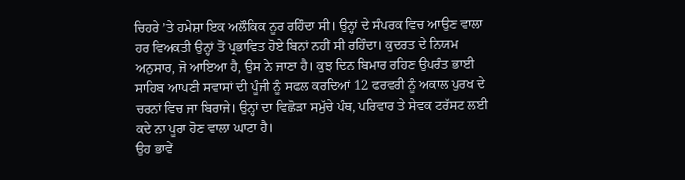ਚਿਹਰੇ ’ਤੇ ਹਮੇਸ਼ਾ ਇਕ ਅਲੌਕਿਕ ਨੂਰ ਰਹਿੰਦਾ ਸੀ। ਉਨ੍ਹਾਂ ਦੇ ਸੰਪਰਕ ਵਿਚ ਆਉਣ ਵਾਲਾ ਹਰ ਵਿਅਕਤੀ ਉਨ੍ਹਾਂ ਤੋਂ ਪ੍ਰਭਾਵਿਤ ਹੋਏ ਬਿਨਾਂ ਨਹੀਂ ਸੀ ਰਹਿੰਦਾ। ਕੁਦਰਤ ਦੇ ਨਿਯਮ ਅਨੁਸਾਰ, ਜੋ ਆਇਆ ਹੈ, ਉਸ ਨੇ ਜਾਣਾ ਹੈ। ਕੁਝ ਦਿਨ ਬਿਮਾਰ ਰਹਿਣ ਉਪਰੰਤ ਭਾਈ ਸਾਹਿਬ ਆਪਣੀ ਸਵਾਸਾਂ ਦੀ ਪੂੰਜੀ ਨੂੰ ਸਫਲ ਕਰਦਿਆਂ 12 ਫਰਵਰੀ ਨੂੰ ਅਕਾਲ ਪੁਰਖ ਦੇ ਚਰਨਾਂ ਵਿਚ ਜਾ ਬਿਰਾਜੇ। ਉਨ੍ਹਾਂ ਦਾ ਵਿਛੋੜਾ ਸਮੁੱਚੇ ਪੰਥ, ਪਰਿਵਾਰ ਤੇ ਸੇਵਕ ਟਰੱਸਟ ਲਈ ਕਦੇ ਨਾ ਪੂਰਾ ਹੋਣ ਵਾਲਾ ਘਾਟਾ ਹੈ।
ਉਹ ਭਾਵੇਂ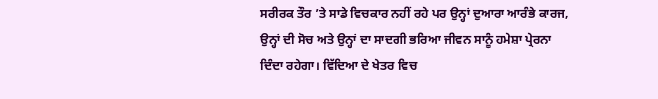ਸਰੀਰਕ ਤੌਰ ’ਤੇ ਸਾਡੇ ਵਿਚਕਾਰ ਨਹੀਂ ਰਹੇ ਪਰ ਉਨ੍ਹਾਂ ਦੁਆਰਾ ਆਰੰਭੇ ਕਾਰਜ, ਉਨ੍ਹਾਂ ਦੀ ਸੋਚ ਅਤੇ ਉਨ੍ਹਾਂ ਦਾ ਸਾਦਗੀ ਭਰਿਆ ਜੀਵਨ ਸਾਨੂੰ ਹਮੇਸ਼ਾ ਪ੍ਰੇਰਨਾ ਦਿੰਦਾ ਰਹੇਗਾ। ਵਿੱਦਿਆ ਦੇ ਖੇਤਰ ਵਿਚ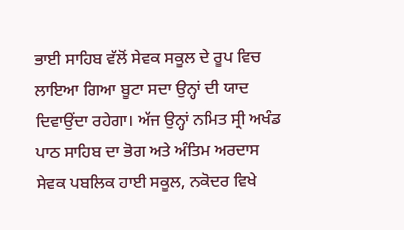ਭਾਈ ਸਾਹਿਬ ਵੱਲੋਂ ਸੇਵਕ ਸਕੂਲ ਦੇ ਰੂਪ ਵਿਚ ਲਾਇਆ ਗਿਆ ਬੂਟਾ ਸਦਾ ਉਨ੍ਹਾਂ ਦੀ ਯਾਦ ਦਿਵਾਉਂਦਾ ਰਹੇਗਾ। ਅੱਜ ਉਨ੍ਹਾਂ ਨਮਿਤ ਸ੍ਰੀ ਅਖੰਡ ਪਾਠ ਸਾਹਿਬ ਦਾ ਭੋਗ ਅਤੇ ਅੰਤਿਮ ਅਰਦਾਸ ਸੇਵਕ ਪਬਲਿਕ ਹਾਈ ਸਕੂਲ, ਨਕੋਦਰ ਵਿਖੇ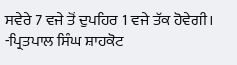ਸਵੇਰੇ 7 ਵਜੇ ਤੋਂ ਦੁਪਹਿਰ 1 ਵਜੇ ਤੱਕ ਹੋਵੇਗੀ।
-ਪ੍ਰਿਤਪਾਲ ਸਿੰਘ ਸ਼ਾਹਕੋਟ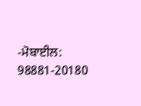-ਮੋਬਾਈਲ: 98881-20180